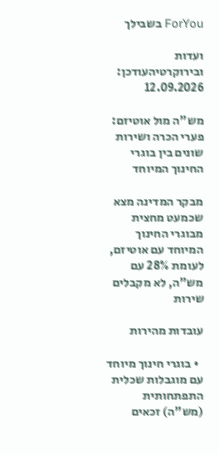ForYou בשבילך

ועדות ובירוקרטיהעודכן: 12.09.2026

מש"ה מול אוטיזם: פערי הכרה ושירות שונים בין בוגרי החינוך המיוחד

מבקר המדינה מצא שכמעט מחצית מבוגרי החינוך המיוחד עם אוטיזם, לעומת 28% עם מש"ה, לא מקבלים שירות

עובדות מהירות

  • בוגרי חינוך מיוחד עם מוגבלות שכלית התפתחותית (מש"ה) זכאים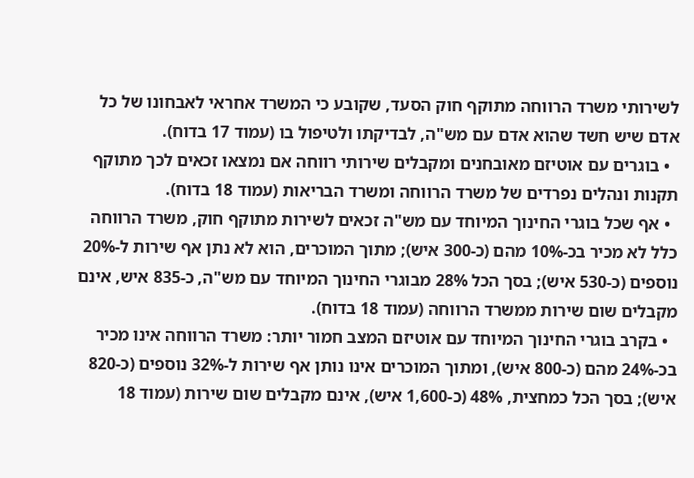לשירותי משרד הרווחה מתוקף חוק הסעד, שקובע כי המשרד אחראי לאבחונו של כל אדם שיש חשד שהוא אדם עם מש"ה, לבדיקתו ולטיפול בו (עמוד 17 בדוח).
  • בוגרים עם אוטיזם מאובחנים ומקבלים שירותי רווחה אם נמצאו זכאים לכך מתוקף תקנות ונהלים נפרדים של משרד הרווחה ומשרד הבריאות (עמוד 18 בדוח).
  • אף שכל בוגרי החינוך המיוחד עם מש"ה זכאים לשירות מתוקף חוק, משרד הרווחה כלל לא מכיר בכ-10% מהם (כ-300 איש); מתוך המוכרים, הוא לא נתן אף שירות ל-20% נוספים (כ-530 איש); בסך הכל 28% מבוגרי החינוך המיוחד עם מש"ה, כ-835 איש, אינם מקבלים שום שירות ממשרד הרווחה (עמוד 18 בדוח).
  • בקרב בוגרי החינוך המיוחד עם אוטיזם המצב חמור יותר: משרד הרווחה אינו מכיר בכ-24% מהם (כ-800 איש), ומתוך המוכרים אינו נותן אף שירות ל-32% נוספים (כ-820 איש); בסך הכל כמחצית, 48% (כ-1,600 איש), אינם מקבלים שום שירות (עמוד 18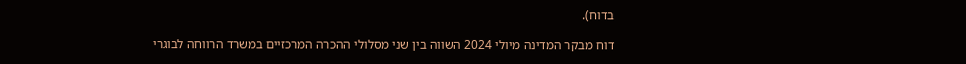בדוח).

דוח מבקר המדינה מיולי 2024 השווה בין שני מסלולי ההכרה המרכזיים במשרד הרווחה לבוגרי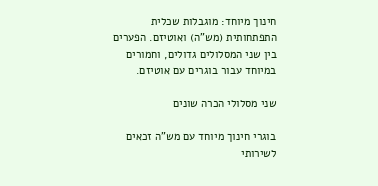חינוך מיוחד: מוגבלות שכלית התפתחותית (מש"ה) ואוטיזם. הפערים בין שני המסלולים גדולים, וחמורים במיוחד עבור בוגרים עם אוטיזם.

שני מסלולי הכרה שונים

בוגרי חינוך מיוחד עם מש"ה זכאים לשירותי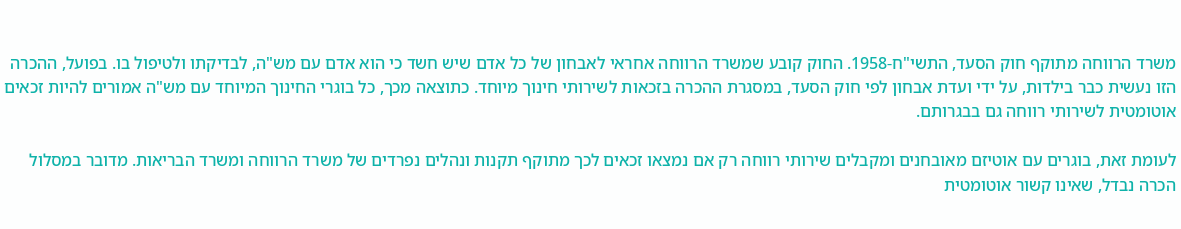משרד הרווחה מתוקף חוק הסעד, התשי"ח-1958. החוק קובע שמשרד הרווחה אחראי לאבחון של כל אדם שיש חשד כי הוא אדם עם מש"ה, לבדיקתו ולטיפול בו. בפועל, ההכרה הזו נעשית כבר בילדות, על ידי ועדת אבחון לפי חוק הסעד, במסגרת ההכרה בזכאות לשירותי חינוך מיוחד. כתוצאה מכך, כל בוגרי החינוך המיוחד עם מש"ה אמורים להיות זכאים אוטומטית לשירותי רווחה גם בבגרותם.

לעומת זאת, בוגרים עם אוטיזם מאובחנים ומקבלים שירותי רווחה רק אם נמצאו זכאים לכך מתוקף תקנות ונהלים נפרדים של משרד הרווחה ומשרד הבריאות. מדובר במסלול הכרה נבדל, שאינו קשור אוטומטית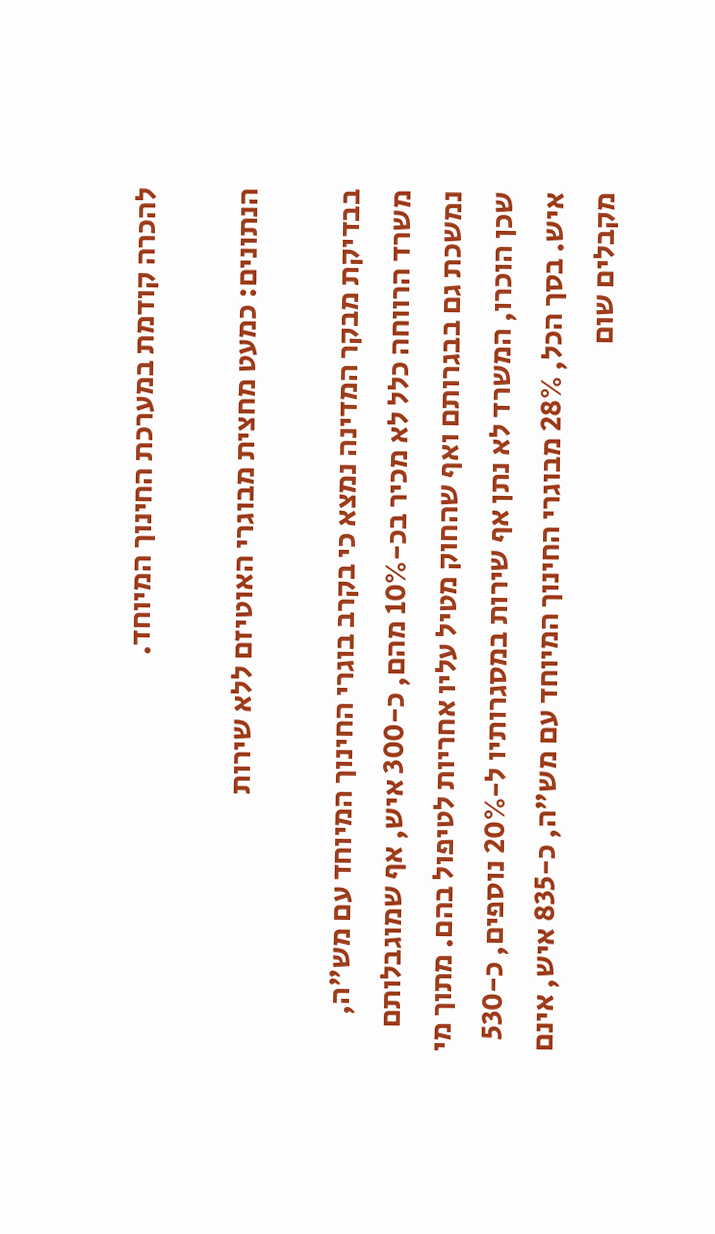להכרה קודמת במערכת החינוך המיוחד.

הנתונים: כמעט מחצית מבוגרי האוטיזם ללא שירות

בבדיקת מבקר המדינה נמצא כי בקרב בוגרי החינוך המיוחד עם מש"ה, משרד הרווחה כלל לא מכיר בכ-10% מהם, כ-300 איש, אף שמוגבלותם נמשכת גם בבגרותם ואף שהחוק מטיל עליו אחריות לטיפול בהם. מתוך מי שכן הוכרו, המשרד לא נתן אף שירות במסגרותיו ל-20% נוספים, כ-530 איש. בסך הכל, 28% מבוגרי החינוך המיוחד עם מש"ה, כ-835 איש, אינם מקבלים שום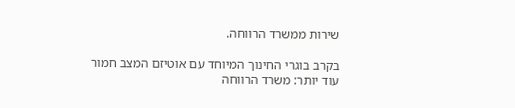שירות ממשרד הרווחה.

בקרב בוגרי החינוך המיוחד עם אוטיזם המצב חמור עוד יותר: משרד הרווחה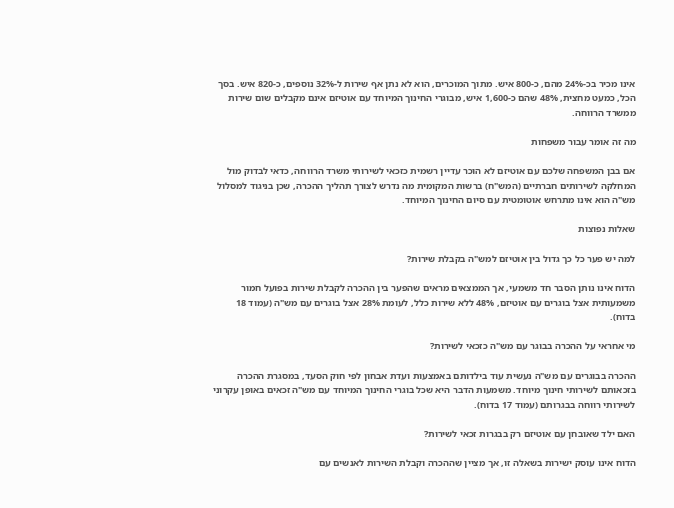אינו מכיר בכ-24% מהם, כ-800 איש. מתוך המוכרים, הוא לא נתן אף שירות ל-32% נוספים, כ-820 איש. בסך הכל, כמעט מחצית, 48% שהם כ-1,600 איש, מבוגרי החינוך המיוחד עם אוטיזם אינם מקבלים שום שירות ממשרד הרווחה.

מה זה אומר עבור משפחות

אם בבן המשפחה שלכם עם אוטיזם לא הוכר עדיין רשמית כזכאי לשירותי משרד הרווחה, כדאי לבדוק מול המחלקה לשירותים חברתיים (המש"ח) ברשות המקומית מה נדרש לצורך תהליך ההכרה, שכן בניגוד למסלול מש"ה הוא אינו מתרחש אוטומטית עם סיום החינוך המיוחד.

שאלות נפוצות

למה יש פער כל כך גדול בין אוטיזם למש"ה בקבלת שירות?

הדוח אינו נותן הסבר חד משמעי, אך הממצאים מראים שהפער בין ההכרה לקבלת שירות בפועל חמור משמעותית אצל בוגרים עם אוטיזם, 48% ללא שירות כלל, לעומת 28% אצל בוגרים עם מש"ה (עמוד 18 בדוח).

מי אחראי על ההכרה בבוגר עם מש"ה כזכאי לשירות?

ההכרה בבוגרים עם מש"ה נעשית עוד בילדותם באמצעות ועדת אבחון לפי חוק הסעד, במסגרת ההכרה בזכאותם לשירותי חינוך מיוחד. משמעות הדבר היא שכל בוגרי החינוך המיוחד עם מש"ה זכאים באופן עקרוני לשירותי רווחה בבגרותם (עמוד 17 בדוח).

האם ילד שאובחן עם אוטיזם רק בבגרות זכאי לשירות?

הדוח אינו עוסק ישירות בשאלה זו, אך מציין שההכרה וקבלת השירות לאנשים עם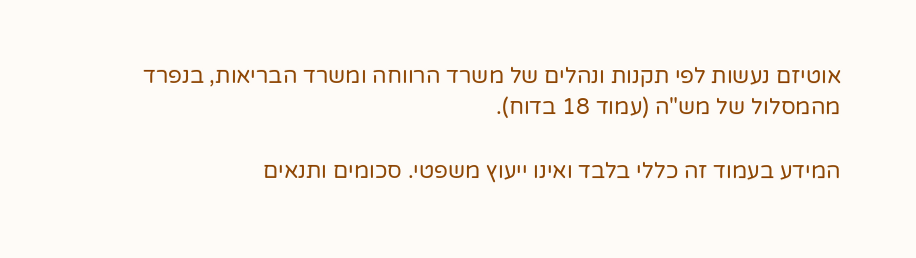אוטיזם נעשות לפי תקנות ונהלים של משרד הרווחה ומשרד הבריאות, בנפרד מהמסלול של מש"ה (עמוד 18 בדוח).

המידע בעמוד זה כללי בלבד ואינו ייעוץ משפטי. סכומים ותנאים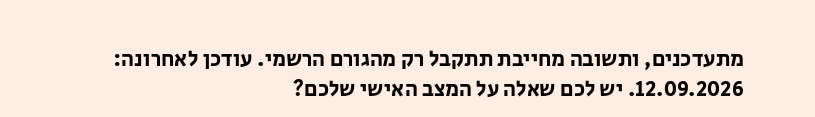מתעדכנים, ותשובה מחייבת תתקבל רק מהגורם הרשמי. עודכן לאחרונה: 12.09.2026. יש לכם שאלה על המצב האישי שלכם?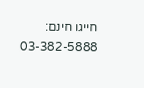חייגו חינם: 03-382-5888